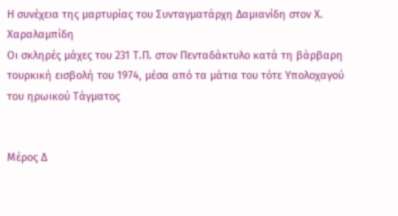Η συνέχεια της μαρτυρίας του Συνταγματάρχη Δαμιανίδη στον Χ. Χαραλαμπίδη
Οι σκληρές μάχες του 231 Τ.Π. στον Πενταδάκτυλο κατά τη βάρβαρη τουρκική εισβολή του 1974, μέσα από τα μάτια του τότε Υπολοχαγού του ηρωικού Τάγματος


Μέρος Δ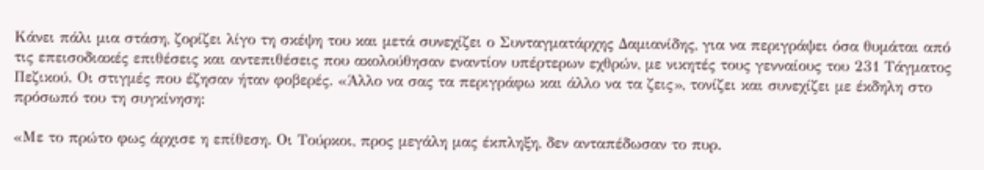Κάνει πάλι μια στάση, ζορίζει λίγο τη σκέψη του και μετά συνεχίζει ο Συνταγματάρχης Δαμιανίδης, για να περιγράψει όσα θυμάται από τις επεισοδιακές επιθέσεις και αντεπιθέσεις που ακολούθησαν εναντίον υπέρτερων εχθρών, με νικητές τους γενναίους του 231 Τάγματος Πεζικού. Οι στιγμές που έζησαν ήταν φοβερές. «Άλλο να σας τα περιγράφω και άλλο να τα ζεις», τονίζει και συνεχίζει με έκδηλη στο πρόσωπό του τη συγκίνηση:

«Με το πρώτο φως άρχισε η επίθεση. Οι Τούρκοι, προς μεγάλη μας έκπληξη, δεν ανταπέδωσαν το πυρ.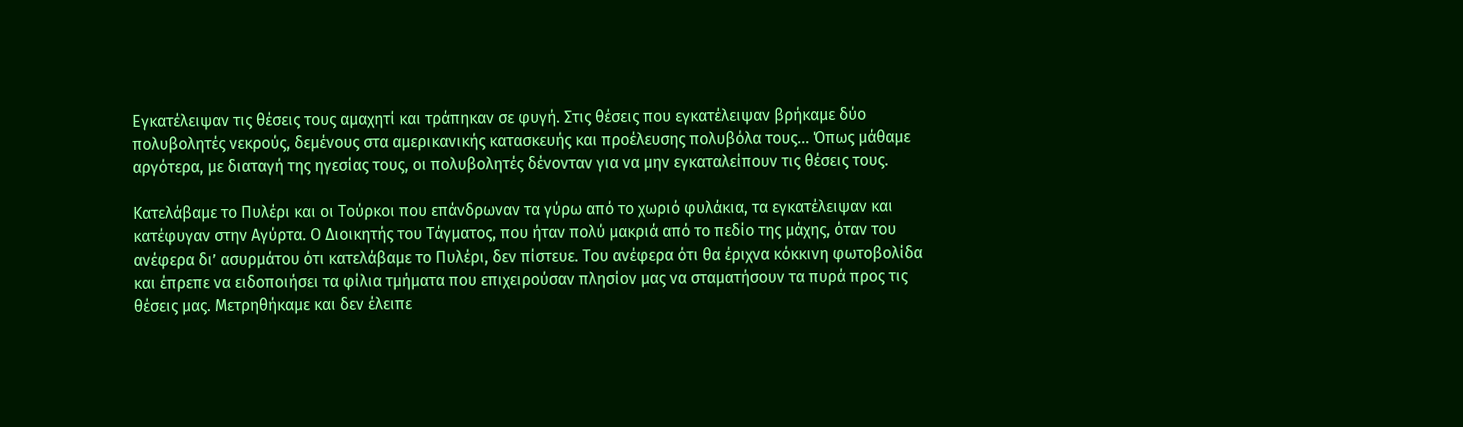Εγκατέλειψαν τις θέσεις τους αμαχητί και τράπηκαν σε φυγή. Στις θέσεις που εγκατέλειψαν βρήκαμε δύο πολυβολητές νεκρούς, δεμένους στα αμερικανικής κατασκευής και προέλευσης πολυβόλα τους... Όπως μάθαμε αργότερα, με διαταγή της ηγεσίας τους, οι πολυβολητές δένονταν για να μην εγκαταλείπουν τις θέσεις τους.

Κατελάβαμε το Πυλέρι και οι Τούρκοι που επάνδρωναν τα γύρω από το χωριό φυλάκια, τα εγκατέλειψαν και κατέφυγαν στην Αγύρτα. Ο Διοικητής του Τάγματος, που ήταν πολύ μακριά από το πεδίο της μάχης, όταν του ανέφερα δι’ ασυρμάτου ότι κατελάβαμε το Πυλέρι, δεν πίστευε. Του ανέφερα ότι θα έριχνα κόκκινη φωτοβολίδα και έπρεπε να ειδοποιήσει τα φίλια τμήματα που επιχειρούσαν πλησίον μας να σταματήσουν τα πυρά προς τις θέσεις μας. Μετρηθήκαμε και δεν έλειπε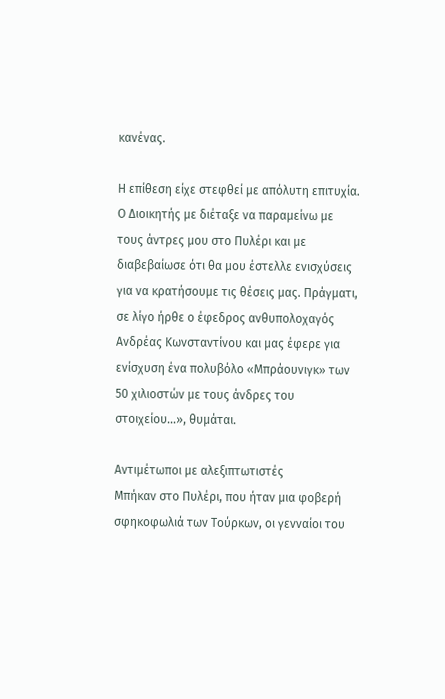κανένας.

Η επίθεση είχε στεφθεί με απόλυτη επιτυχία. Ο Διοικητής με διέταξε να παραμείνω με τους άντρες μου στο Πυλέρι και με διαβεβαίωσε ότι θα μου έστελλε ενισχύσεις για να κρατήσουμε τις θέσεις μας. Πράγματι, σε λίγο ήρθε ο έφεδρος ανθυπολοχαγός Ανδρέας Κωνσταντίνου και μας έφερε για ενίσχυση ένα πολυβόλο «Μπράουνιγκ» των 50 χιλιοστών με τους άνδρες του στοιχείου…», θυμάται.

Αντιμέτωποι με αλεξιπτωτιστές
Μπήκαν στο Πυλέρι, που ήταν μια φοβερή σφηκοφωλιά των Τούρκων, οι γενναίοι του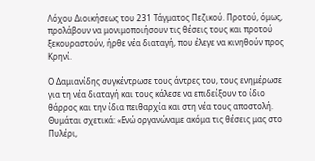Λόχου Διοικήσεως του 231 Τάγματος Πεζικού. Προτού, όμως, προλάβουν να μονιμοποιήσουν τις θέσεις τους και προτού ξεκουραστούν, ήρθε νέα διαταγή, που έλεγε να κινηθούν προς Κρηνί.

Ο Δαμιανίδης συγκέντρωσε τους άντρες του, τους ενημέρωσε για τη νέα διαταγή και τους κάλεσε να επιδείξουν το ίδιο θάρρος και την ίδια πειθαρχία και στη νέα τους αποστολή. Θυμάται σχετικά: «Ενώ οργανώναμε ακόμα τις θέσεις μας στο Πυλέρι,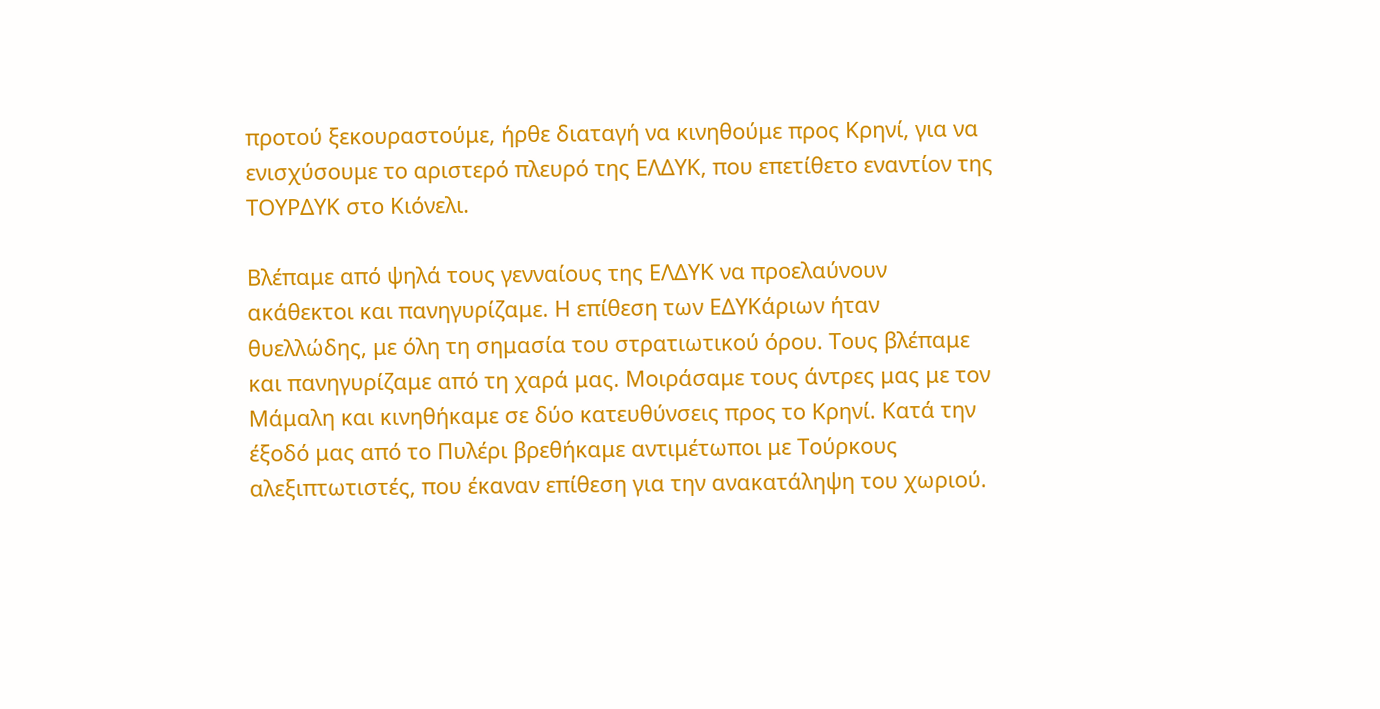προτού ξεκουραστούμε, ήρθε διαταγή να κινηθούμε προς Κρηνί, για να ενισχύσουμε το αριστερό πλευρό της ΕΛΔΥΚ, που επετίθετο εναντίον της ΤΟΥΡΔΥΚ στο Κιόνελι.

Βλέπαμε από ψηλά τους γενναίους της ΕΛΔΥΚ να προελαύνουν ακάθεκτοι και πανηγυρίζαμε. Η επίθεση των ΕΔΥΚάριων ήταν θυελλώδης, με όλη τη σημασία του στρατιωτικού όρου. Τους βλέπαμε και πανηγυρίζαμε από τη χαρά μας. Μοιράσαμε τους άντρες μας με τον Μάμαλη και κινηθήκαμε σε δύο κατευθύνσεις προς το Κρηνί. Κατά την έξοδό μας από το Πυλέρι βρεθήκαμε αντιμέτωποι με Τούρκους αλεξιπτωτιστές, που έκαναν επίθεση για την ανακατάληψη του χωριού.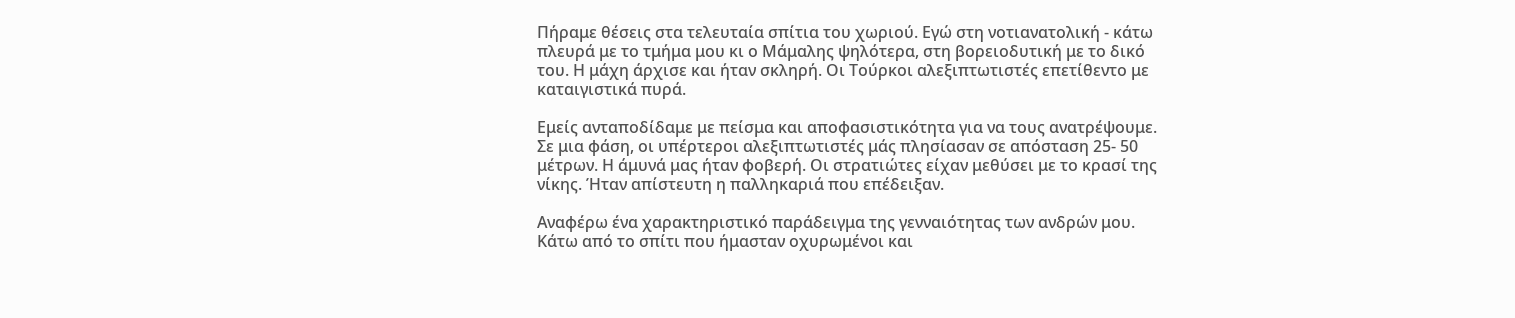Πήραμε θέσεις στα τελευταία σπίτια του χωριού. Εγώ στη νοτιανατολική - κάτω πλευρά με το τμήμα μου κι ο Μάμαλης ψηλότερα, στη βορειοδυτική με το δικό του. Η μάχη άρχισε και ήταν σκληρή. Οι Τούρκοι αλεξιπτωτιστές επετίθεντο με καταιγιστικά πυρά.

Εμείς ανταποδίδαμε με πείσμα και αποφασιστικότητα για να τους ανατρέψουμε. Σε μια φάση, οι υπέρτεροι αλεξιπτωτιστές μάς πλησίασαν σε απόσταση 25- 50 μέτρων. Η άμυνά μας ήταν φοβερή. Οι στρατιώτες είχαν μεθύσει με το κρασί της νίκης. Ήταν απίστευτη η παλληκαριά που επέδειξαν.

Αναφέρω ένα χαρακτηριστικό παράδειγμα της γενναιότητας των ανδρών μου. Κάτω από το σπίτι που ήμασταν οχυρωμένοι και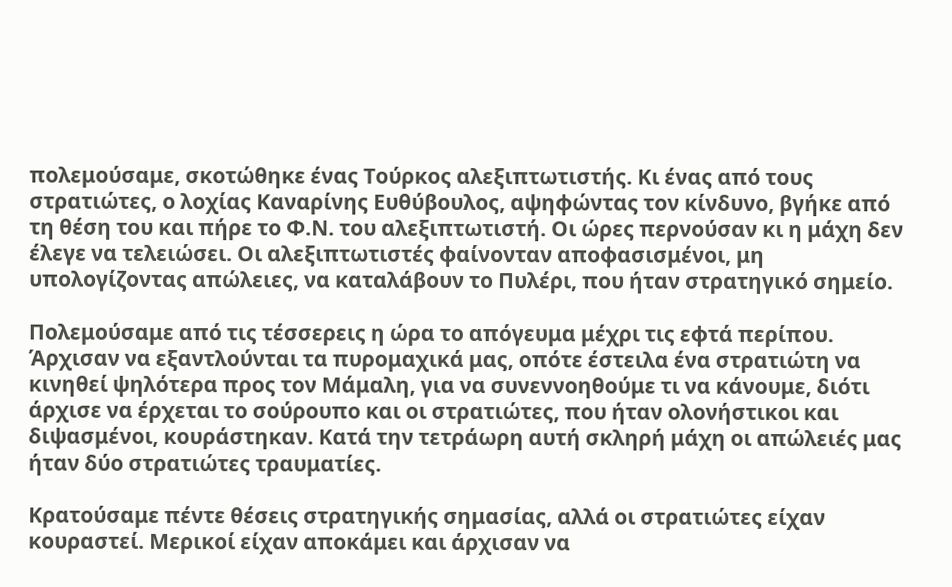πολεμούσαμε, σκοτώθηκε ένας Τούρκος αλεξιπτωτιστής. Κι ένας από τους στρατιώτες, ο λοχίας Καναρίνης Ευθύβουλος, αψηφώντας τον κίνδυνο, βγήκε από τη θέση του και πήρε το Φ.Ν. του αλεξιπτωτιστή. Οι ώρες περνούσαν κι η μάχη δεν έλεγε να τελειώσει. Οι αλεξιπτωτιστές φαίνονταν αποφασισμένοι, μη υπολογίζοντας απώλειες, να καταλάβουν το Πυλέρι, που ήταν στρατηγικό σημείο.

Πολεμούσαμε από τις τέσσερεις η ώρα το απόγευμα μέχρι τις εφτά περίπου. Άρχισαν να εξαντλούνται τα πυρομαχικά μας, οπότε έστειλα ένα στρατιώτη να κινηθεί ψηλότερα προς τον Μάμαλη, για να συνεννοηθούμε τι να κάνουμε, διότι άρχισε να έρχεται το σούρουπο και οι στρατιώτες, που ήταν ολονήστικοι και διψασμένοι, κουράστηκαν. Κατά την τετράωρη αυτή σκληρή μάχη οι απώλειές μας ήταν δύο στρατιώτες τραυματίες.

Κρατούσαμε πέντε θέσεις στρατηγικής σημασίας, αλλά οι στρατιώτες είχαν κουραστεί. Μερικοί είχαν αποκάμει και άρχισαν να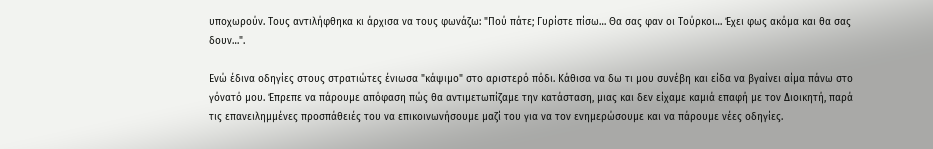υποχωρούν. Τους αντιλήφθηκα κι άρχισα να τους φωνάζω: "Πού πάτε; Γυρίστε πίσω… Θα σας φαν οι Τούρκοι… Έχει φως ακόμα και θα σας δουν…".

Ενώ έδινα οδηγίες στους στρατιώτες ένιωσα "κάψιμο" στο αριστερό πόδι. Κάθισα να δω τι μου συνέβη και είδα να βγαίνει αίμα πάνω στο γόνατό μου. Έπρεπε να πάρουμε απόφαση πώς θα αντιμετωπίζαμε την κατάσταση, μιας και δεν είχαμε καμιά επαφή με τον Διοικητή, παρά τις επανειλημμένες προσπάθειές του να επικοινωνήσουμε μαζί του για να τον ενημερώσουμε και να πάρουμε νέες οδηγίες.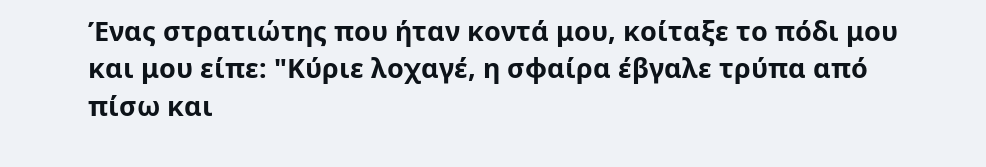Ένας στρατιώτης που ήταν κοντά μου, κοίταξε το πόδι μου και μου είπε: "Κύριε λοχαγέ, η σφαίρα έβγαλε τρύπα από πίσω και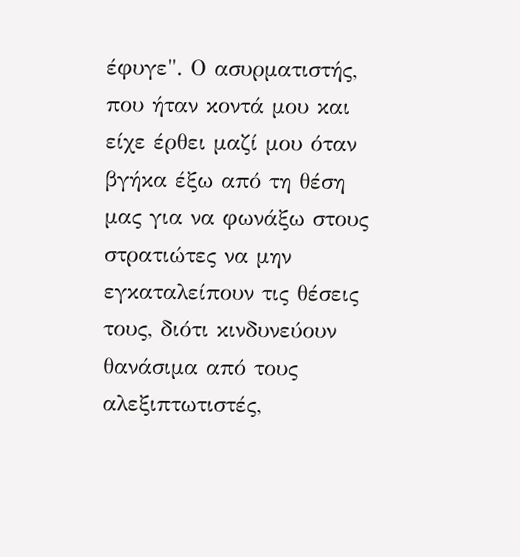έφυγε". Ο ασυρματιστής, που ήταν κοντά μου και είχε έρθει μαζί μου όταν βγήκα έξω από τη θέση μας για να φωνάξω στους στρατιώτες να μην εγκαταλείπουν τις θέσεις τους, διότι κινδυνεύουν θανάσιμα από τους αλεξιπτωτιστές,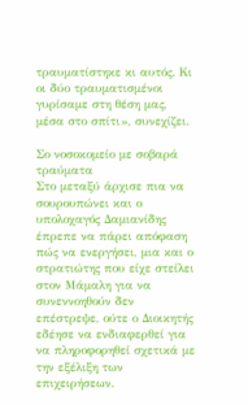τραυματίστηκε κι αυτός. Κι οι δύο τραυματισμένοι γυρίσαμε στη θέση μας, μέσα στο σπίτι», συνεχίζει.

Σο νοσοκομείο με σοβαρά τραύματα
Στο μεταξύ άρχισε πια να σουρουπώνει και ο υπολοχαγός Δαμιανίδης έπρεπε να πάρει απόφαση πώς να ενεργήσει, μια και ο στρατιώτης που είχε στείλει στον Μάμαλη για να συνεννοηθούν δεν επέστρεψε, ούτε ο Διοικητής εδέησε να ενδιαφερθεί για να πληροφορηθεί σχετικά με την εξέλιξη των επιχειρήσεων.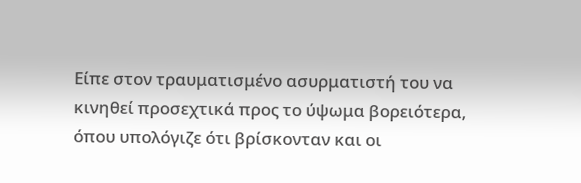Είπε στον τραυματισμένο ασυρματιστή του να κινηθεί προσεχτικά προς το ύψωμα βορειότερα, όπου υπολόγιζε ότι βρίσκονταν και οι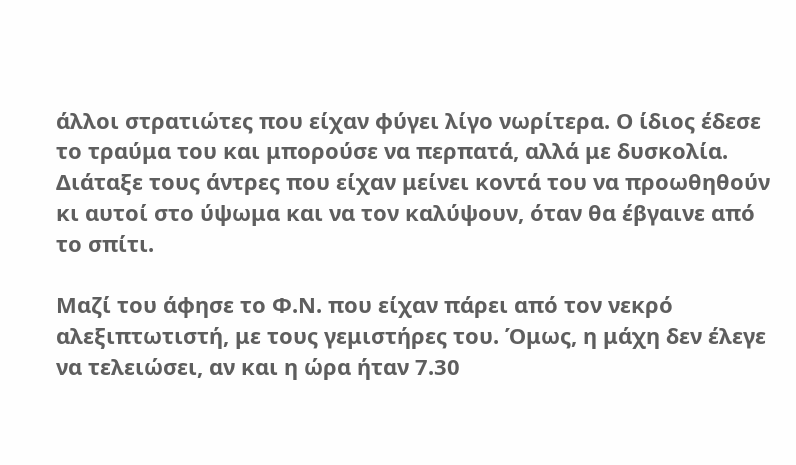άλλοι στρατιώτες που είχαν φύγει λίγο νωρίτερα. Ο ίδιος έδεσε το τραύμα του και μπορούσε να περπατά, αλλά με δυσκολία. Διάταξε τους άντρες που είχαν μείνει κοντά του να προωθηθούν κι αυτοί στο ύψωμα και να τον καλύψουν, όταν θα έβγαινε από το σπίτι.

Μαζί του άφησε το Φ.Ν. που είχαν πάρει από τον νεκρό αλεξιπτωτιστή, με τους γεμιστήρες του. Όμως, η μάχη δεν έλεγε να τελειώσει, αν και η ώρα ήταν 7.30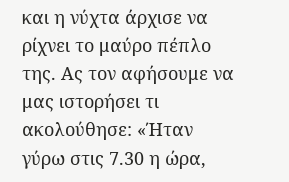και η νύχτα άρχισε να ρίχνει το μαύρο πέπλο της. Ας τον αφήσουμε να μας ιστορήσει τι ακολούθησε: «Ήταν γύρω στις 7.30 η ώρα,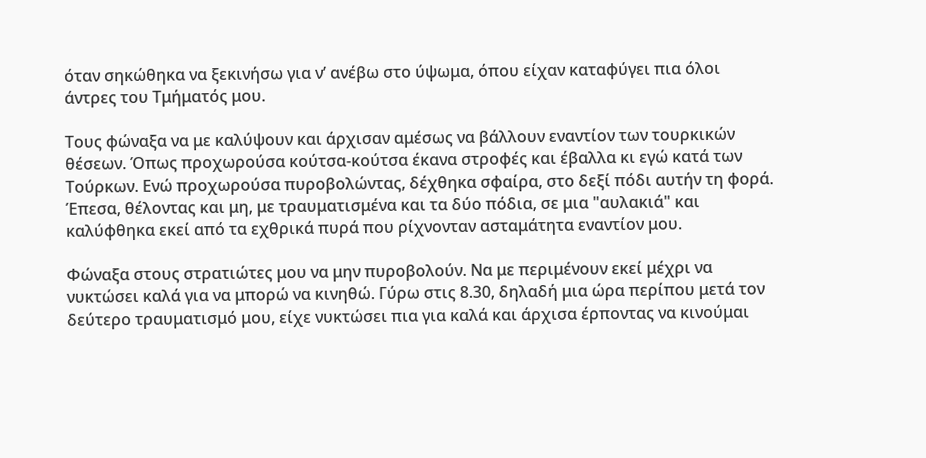όταν σηκώθηκα να ξεκινήσω για ν’ ανέβω στο ύψωμα, όπου είχαν καταφύγει πια όλοι άντρες του Τμήματός μου.

Τους φώναξα να με καλύψουν και άρχισαν αμέσως να βάλλουν εναντίον των τουρκικών θέσεων. Όπως προχωρούσα κούτσα-κούτσα έκανα στροφές και έβαλλα κι εγώ κατά των Τούρκων. Ενώ προχωρούσα πυροβολώντας, δέχθηκα σφαίρα, στο δεξί πόδι αυτήν τη φορά. Έπεσα, θέλοντας και μη, με τραυματισμένα και τα δύο πόδια, σε μια "αυλακιά" και καλύφθηκα εκεί από τα εχθρικά πυρά που ρίχνονταν ασταμάτητα εναντίον μου.

Φώναξα στους στρατιώτες μου να μην πυροβολούν. Να με περιμένουν εκεί μέχρι να νυκτώσει καλά για να μπορώ να κινηθώ. Γύρω στις 8.30, δηλαδή μια ώρα περίπου μετά τον δεύτερο τραυματισμό μου, είχε νυκτώσει πια για καλά και άρχισα έρποντας να κινούμαι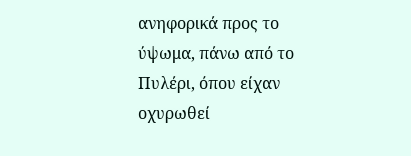ανηφορικά προς το ύψωμα, πάνω από το Πυλέρι, όπου είχαν οχυρωθεί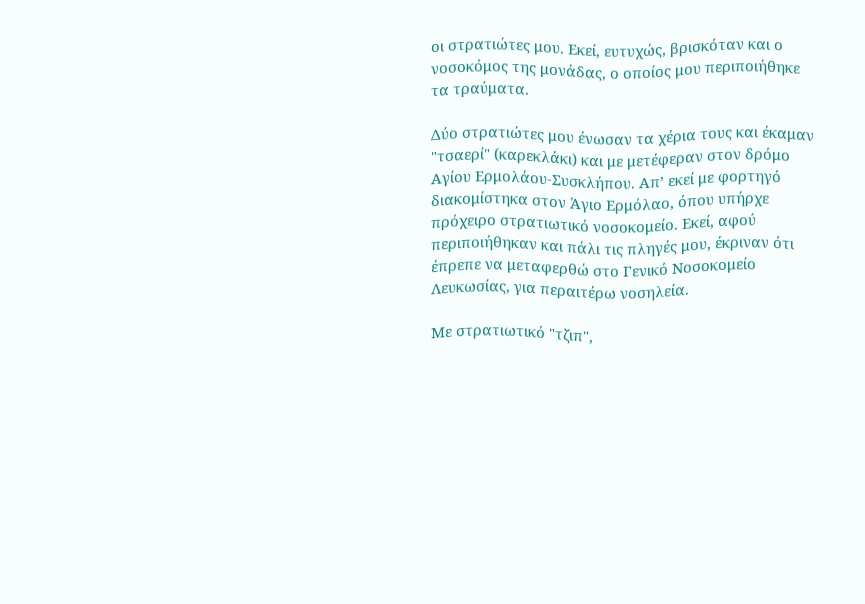οι στρατιώτες μου. Εκεί, ευτυχώς, βρισκόταν και ο νοσοκόμος της μονάδας, ο οποίος μου περιποιήθηκε τα τραύματα.

Δύο στρατιώτες μου ένωσαν τα χέρια τους και έκαμαν "τσαερί" (καρεκλάκι) και με μετέφεραν στον δρόμο Αγίου Ερμολάου-Συσκλήπου. Απ’ εκεί με φορτηγό διακομίστηκα στον Άγιο Ερμόλαο, όπου υπήρχε πρόχειρο στρατιωτικό νοσοκομείο. Εκεί, αφού περιποιήθηκαν και πάλι τις πληγές μου, έκριναν ότι έπρεπε να μεταφερθώ στο Γενικό Νοσοκομείο Λευκωσίας, για περαιτέρω νοσηλεία.

Με στρατιωτικό "τζιπ",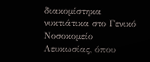διακομίστηκα νυκτιάτικα στο Γενικό Νοσοκομείο Λευκωσίας, όπου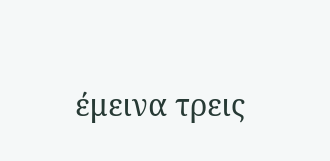έμεινα τρεις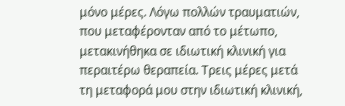μόνο μέρες. Λόγω πολλών τραυματιών, που μεταφέρονταν από το μέτωπο, μετακινήθηκα σε ιδιωτική κλινική για περαιτέρω θεραπεία. Τρεις μέρες μετά τη μεταφορά μου στην ιδιωτική κλινική,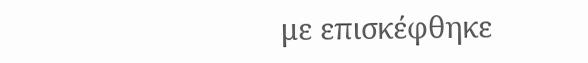με επισκέφθηκε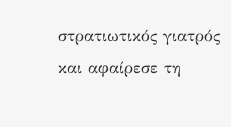στρατιωτικός γιατρός και αφαίρεσε τη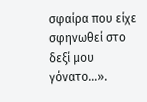σφαίρα που είχε σφηνωθεί στο δεξί μου γόνατο…».